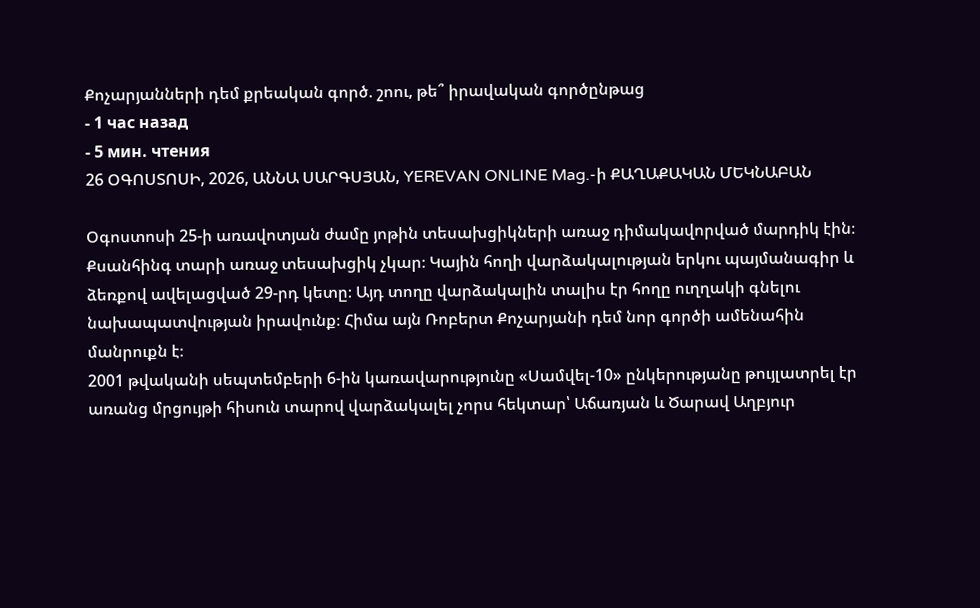Քոչարյանների դեմ քրեական գործ. շոու, թե՞ իրավական գործընթաց
- 1 час назад
- 5 мин. чтения
26 ՕԳՈՍՏՈՍԻ, 2026, ԱՆՆԱ ՍԱՐԳՍՅԱՆ, YEREVAN ONLINE Mag.-ի ՔԱՂԱՔԱԿԱՆ ՄԵԿՆԱԲԱՆ

Օգոստոսի 25-ի առավոտյան ժամը յոթին տեսախցիկների առաջ դիմակավորված մարդիկ էին։ Քսանհինգ տարի առաջ տեսախցիկ չկար։ Կային հողի վարձակալության երկու պայմանագիր և ձեռքով ավելացված 29-րդ կետը։ Այդ տողը վարձակալին տալիս էր հողը ուղղակի գնելու նախապատվության իրավունք։ Հիմա այն Ռոբերտ Քոչարյանի դեմ նոր գործի ամենահին մանրուքն է։
2001 թվականի սեպտեմբերի 6-ին կառավարությունը «Սամվել-10» ընկերությանը թույլատրել էր առանց մրցույթի հիսուն տարով վարձակալել չորս հեկտար՝ Աճառյան և Ծարավ Աղբյուր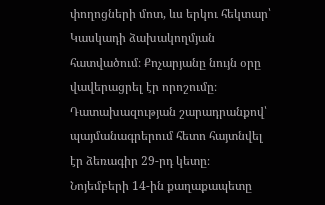փողոցների մոտ, ևս երկու հեկտար՝ Կասկադի ձախակողմյան հատվածում։ Քոչարյանը նույն օրը վավերացրել էր որոշումը։ Դատախազության շարադրանքով՝ պայմանագրերում հետո հայտնվել էր ձեռագիր 29-րդ կետը։ Նոյեմբերի 14-ին քաղաքապետը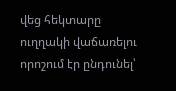վեց հեկտարը ուղղակի վաճառելու որոշում էր ընդունել՝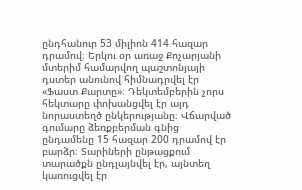ընդհանուր 53 միլիոն 414 հազար դրամով։ Երկու օր առաջ Քոչարյանի մտերիմ համարվող պաշտոնյայի դստեր անունով հիմնադրվել էր «Ֆաստ Քարտը»։ Դեկտեմբերին չորս հեկտարը փոխանցվել էր այդ նորաստեղծ ընկերությանը։ Վճարված գումարը ձեռքբերման գնից ընդամենը 15 հազար 200 դրամով էր բարձր։ Տարիների ընթացքում տարածքն ընդլայնվել էր, այնտեղ կառուցվել էր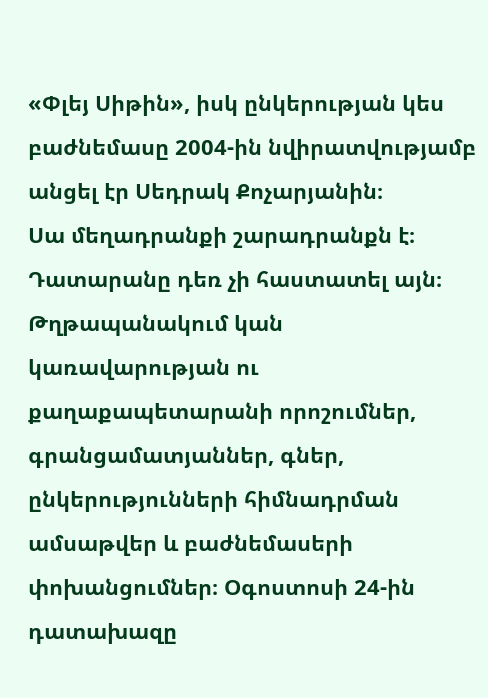«Փլեյ Սիթին», իսկ ընկերության կես բաժնեմասը 2004-ին նվիրատվությամբ անցել էր Սեդրակ Քոչարյանին։
Սա մեղադրանքի շարադրանքն է։ Դատարանը դեռ չի հաստատել այն։ Թղթապանակում կան կառավարության ու քաղաքապետարանի որոշումներ, գրանցամատյաններ, գներ, ընկերությունների հիմնադրման ամսաթվեր և բաժնեմասերի փոխանցումներ։ Օգոստոսի 24-ին դատախազը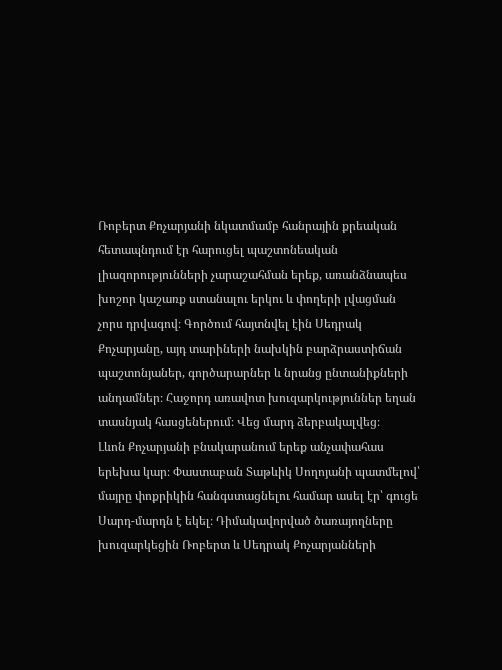Ռոբերտ Քոչարյանի նկատմամբ հանրային քրեական հետապնդում էր հարուցել պաշտոնեական լիազորությունների չարաշահման երեք, առանձնապես խոշոր կաշառք ստանալու երկու և փողերի լվացման չորս դրվագով։ Գործում հայտնվել էին Սեդրակ Քոչարյանը, այդ տարիների նախկին բարձրաստիճան պաշտոնյաներ, գործարարներ և նրանց ընտանիքների անդամներ։ Հաջորդ առավոտ խուզարկություններ եղան տասնյակ հասցեներում։ Վեց մարդ ձերբակալվեց։
Լևոն Քոչարյանի բնակարանում երեք անչափահաս երեխա կար։ Փաստաբան Տաթևիկ Սողոյանի պատմելով՝ մայրը փոքրիկին հանգստացնելու համար ասել էր՝ գուցե Սարդ-մարդն է եկել։ Դիմակավորված ծառայողները խուզարկեցին Ռոբերտ և Սեդրակ Քոչարյանների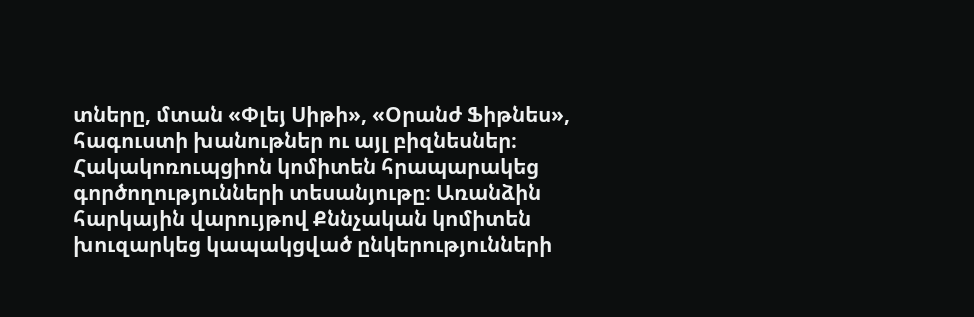տները, մտան «Փլեյ Սիթի», «Օրանժ Ֆիթնես», հագուստի խանութներ ու այլ բիզնեսներ։ Հակակոռուպցիոն կոմիտեն հրապարակեց գործողությունների տեսանյութը։ Առանձին հարկային վարույթով Քննչական կոմիտեն խուզարկեց կապակցված ընկերությունների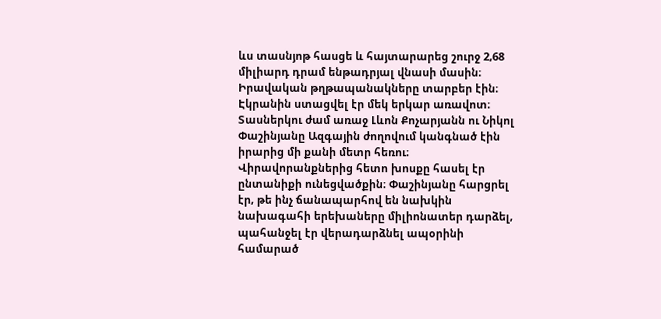ևս տասնյոթ հասցե և հայտարարեց շուրջ 2,68 միլիարդ դրամ ենթադրյալ վնասի մասին։ Իրավական թղթապանակները տարբեր էին։ Էկրանին ստացվել էր մեկ երկար առավոտ։
Տասներկու ժամ առաջ Լևոն Քոչարյանն ու Նիկոլ Փաշինյանը Ազգային ժողովում կանգնած էին իրարից մի քանի մետր հեռու։ Վիրավորանքներից հետո խոսքը հասել էր ընտանիքի ունեցվածքին։ Փաշինյանը հարցրել էր, թե ինչ ճանապարհով են նախկին նախագահի երեխաները միլիոնատեր դարձել, պահանջել էր վերադարձնել ապօրինի համարած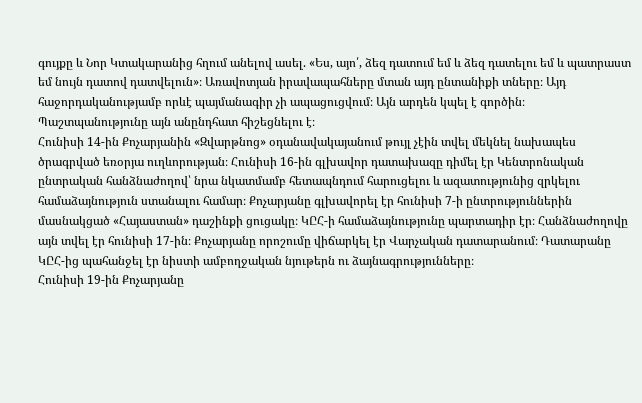գույքը և Նոր Կտակարանից հղում անելով ասել. «Ես, այո՛, ձեզ դատում եմ և ձեզ դատելու եմ և պատրաստ եմ նույն դատով դատվելուն»։ Առավոտյան իրավապահները մտան այդ ընտանիքի տները։ Այդ հաջորդականությամբ որևէ պայմանագիր չի ապացուցվում։ Այն արդեն կպել է գործին։ Պաշտպանությունը այն անընդհատ հիշեցնելու է։
Հունիսի 14-ին Քոչարյանին «Զվարթնոց» օդանավակայանում թույլ չէին տվել մեկնել նախապես ծրագրված եռօրյա ուղևորության։ Հունիսի 16-ին գլխավոր դատախազը դիմել էր Կենտրոնական ընտրական հանձնաժողով՝ նրա նկատմամբ հետապնդում հարուցելու և ազատությունից զրկելու համաձայնություն ստանալու համար։ Քոչարյանը գլխավորել էր հունիսի 7-ի ընտրություններին մասնակցած «Հայաստան» դաշինքի ցուցակը։ ԿԸՀ-ի համաձայնությունը պարտադիր էր։ Հանձնաժողովը այն տվել էր հունիսի 17-ին։ Քոչարյանը որոշումը վիճարկել էր Վարչական դատարանում։ Դատարանը ԿԸՀ-ից պահանջել էր նիստի ամբողջական նյութերն ու ձայնագրությունները։
Հունիսի 19-ին Քոչարյանը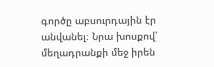գործը աբսուրդային էր անվանել։ Նրա խոսքով՝ մեղադրանքի մեջ իրեն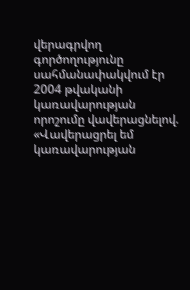վերագրվող գործողությունը սահմանափակվում էր 2004 թվականի կառավարության որոշումը վավերացնելով. «Վավերացրել եմ կառավարության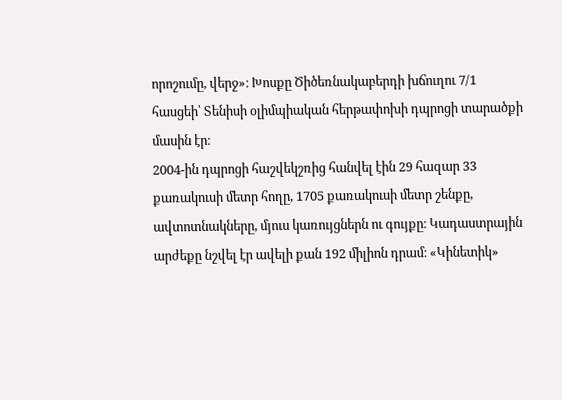որոշումը, վերջ»։ Խոսքը Ծիծեռնակաբերդի խճուղու 7/1 հասցեի՝ Տենիսի օլիմպիական հերթափոխի դպրոցի տարածքի մասին էր։
2004-ին դպրոցի հաշվեկշռից հանվել էին 29 հազար 33 քառակուսի մետր հողը, 1705 քառակուսի մետր շենքը, ավտոտնակները, մյուս կառույցներն ու գույքը։ Կադաստրային արժեքը նշվել էր ավելի քան 192 միլիոն դրամ։ «Կինետիկ»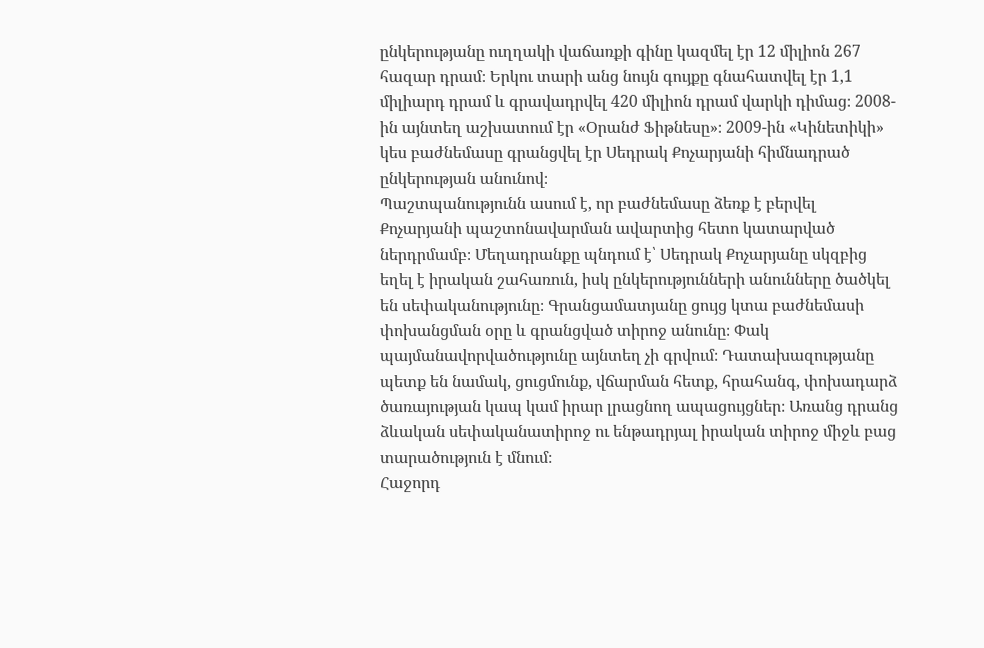ընկերությանը ուղղակի վաճառքի գինը կազմել էր 12 միլիոն 267 հազար դրամ։ Երկու տարի անց նույն գույքը գնահատվել էր 1,1 միլիարդ դրամ և գրավադրվել 420 միլիոն դրամ վարկի դիմաց։ 2008-ին այնտեղ աշխատում էր «Օրանժ Ֆիթնեսը»։ 2009-ին «Կինետիկի» կես բաժնեմասը գրանցվել էր Սեդրակ Քոչարյանի հիմնադրած ընկերության անունով։
Պաշտպանությունն ասում է, որ բաժնեմասը ձեռք է բերվել Քոչարյանի պաշտոնավարման ավարտից հետո կատարված ներդրմամբ։ Մեղադրանքը պնդում է՝ Սեդրակ Քոչարյանը սկզբից եղել է իրական շահառուն, իսկ ընկերությունների անունները ծածկել են սեփականությունը։ Գրանցամատյանը ցույց կտա բաժնեմասի փոխանցման օրը և գրանցված տիրոջ անունը։ Փակ պայմանավորվածությունը այնտեղ չի գրվում։ Դատախազությանը պետք են նամակ, ցուցմունք, վճարման հետք, հրահանգ, փոխադարձ ծառայության կապ կամ իրար լրացնող ապացույցներ։ Առանց դրանց ձևական սեփականատիրոջ ու ենթադրյալ իրական տիրոջ միջև բաց տարածություն է մնում։
Հաջորդ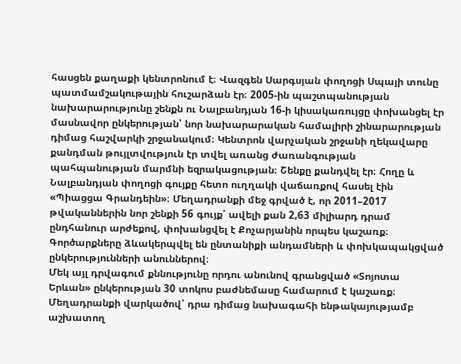հասցեն քաղաքի կենտրոնում է։ Վազգեն Սարգսյան փողոցի Սպայի տունը պատմամշակութային հուշարձան էր։ 2005-ին պաշտպանության նախարարությունը շենքն ու Նալբանդյան 16-ի կիսակառույցը փոխանցել էր մասնավոր ընկերության՝ նոր նախարարական համալիրի շինարարության դիմաց հաշվարկի շրջանակում։ Կենտրոն վարչական շրջանի ղեկավարը քանդման թույլտվություն էր տվել առանց ժառանգության պահպանության մարմնի եզրակացության։ Շենքը քանդվել էր։ Հողը և Նալբանդյան փողոցի գույքը հետո ուղղակի վաճառքով հասել էին «Պիացցա Գրանդեին»։ Մեղադրանքի մեջ գրված է, որ 2011–2017 թվականներին նոր շենքի 56 գույք՝ ավելի քան 2,63 միլիարդ դրամ ընդհանուր արժեքով, փոխանցվել է Քոչարյանին որպես կաշառք։ Գործարքները ձևակերպվել են ընտանիքի անդամների և փոխկապակցված ընկերությունների անուններով։
Մեկ այլ դրվագում քննությունը որդու անունով գրանցված «Տոյոտա Երևան» ընկերության 30 տոկոս բաժնեմասը համարում է կաշառք։ Մեղադրանքի վարկածով՝ դրա դիմաց նախագահի ենթակայությամբ աշխատող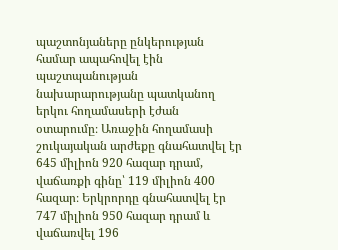պաշտոնյաները ընկերության համար ապահովել էին պաշտպանության նախարարությանը պատկանող երկու հողամասերի էժան օտարումը։ Առաջին հողամասի շուկայական արժեքը գնահատվել էր 645 միլիոն 920 հազար դրամ, վաճառքի գինը՝ 119 միլիոն 400 հազար։ Երկրորդը գնահատվել էր 747 միլիոն 950 հազար դրամ և վաճառվել 196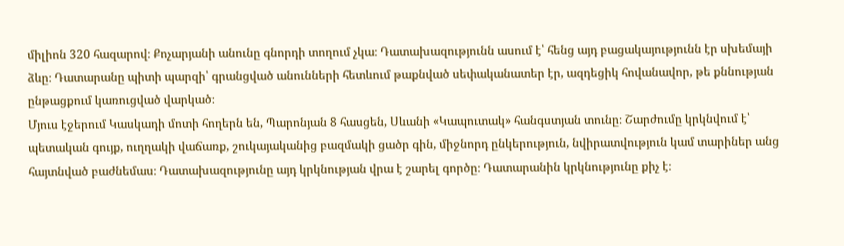միլիոն 320 հազարով։ Քոչարյանի անունը գնորդի տողում չկա։ Դատախազությունն ասում է՝ հենց այդ բացակայությունն էր սխեմայի ձևը։ Դատարանը պիտի պարզի՝ գրանցված անունների հետևում թաքնված սեփականատեր էր, ազդեցիկ հովանավոր, թե քննության ընթացքում կառուցված վարկած։
Մյուս էջերում Կասկադի մոտի հողերն են, Պարոնյան 8 հասցեն, Սևանի «Կապուտակ» հանգստյան տունը։ Շարժումը կրկնվում է՝ պետական գույք, ուղղակի վաճառք, շուկայականից բազմակի ցածր գին, միջնորդ ընկերություն, նվիրատվություն կամ տարիներ անց հայտնված բաժնեմաս։ Դատախազությունը այդ կրկնության վրա է շարել գործը։ Դատարանին կրկնությունը քիչ է։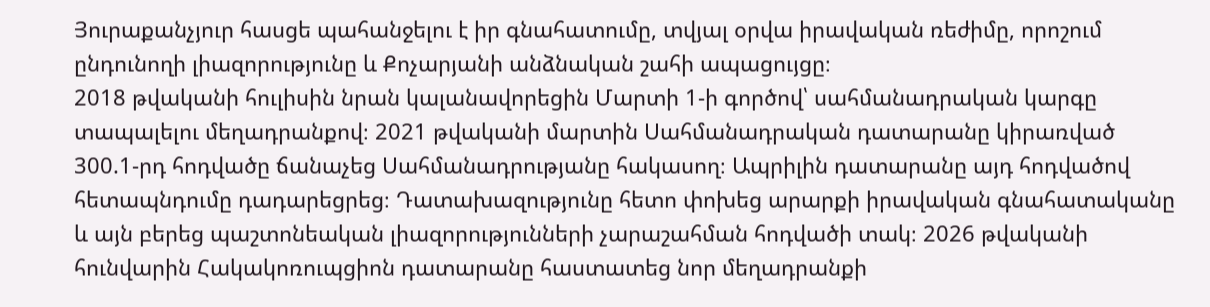Յուրաքանչյուր հասցե պահանջելու է իր գնահատումը, տվյալ օրվա իրավական ռեժիմը, որոշում ընդունողի լիազորությունը և Քոչարյանի անձնական շահի ապացույցը։
2018 թվականի հուլիսին նրան կալանավորեցին Մարտի 1-ի գործով՝ սահմանադրական կարգը տապալելու մեղադրանքով։ 2021 թվականի մարտին Սահմանադրական դատարանը կիրառված 300.1-րդ հոդվածը ճանաչեց Սահմանադրությանը հակասող։ Ապրիլին դատարանը այդ հոդվածով հետապնդումը դադարեցրեց։ Դատախազությունը հետո փոխեց արարքի իրավական գնահատականը և այն բերեց պաշտոնեական լիազորությունների չարաշահման հոդվածի տակ։ 2026 թվականի հունվարին Հակակոռուպցիոն դատարանը հաստատեց նոր մեղադրանքի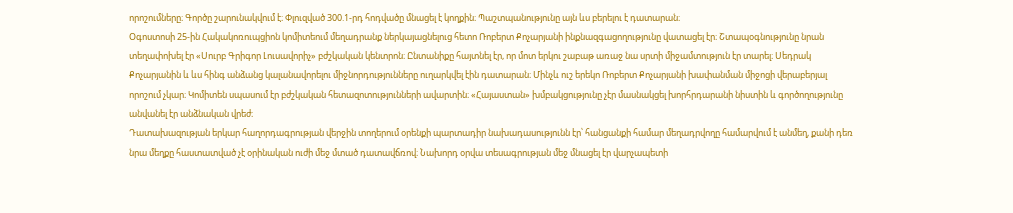որոշումները։ Գործը շարունակվում է։ Փլուզված 300.1-րդ հոդվածը մնացել է կողքին։ Պաշտպանությունը այն ևս բերելու է դատարան։
Օգոստոսի 25-ին Հակակոռուպցիոն կոմիտեում մեղադրանք ներկայացնելուց հետո Ռոբերտ Քոչարյանի ինքնազգացողությունը վատացել էր։ Շտապօգնությունը նրան տեղափոխել էր «Սուրբ Գրիգոր Լուսավորիչ» բժշկական կենտրոն։ Ընտանիքը հայտնել էր, որ մոտ երկու շաբաթ առաջ նա սրտի միջամտություն էր տարել։ Սեդրակ Քոչարյանին և ևս հինգ անձանց կալանավորելու միջնորդությունները ուղարկվել էին դատարան։ Մինչև ուշ երեկո Ռոբերտ Քոչարյանի խափանման միջոցի վերաբերյալ որոշում չկար։ Կոմիտեն սպասում էր բժշկական հետազոտությունների ավարտին։ «Հայաստան» խմբակցությունը չէր մասնակցել խորհրդարանի նիստին և գործողությունը անվանել էր անձնական վրեժ։
Դատախազության երկար հաղորդագրության վերջին տողերում օրենքի պարտադիր նախադասությունն էր՝ հանցանքի համար մեղադրվողը համարվում է անմեղ, քանի դեռ նրա մեղքը հաստատված չէ օրինական ուժի մեջ մտած դատավճռով։ Նախորդ օրվա տեսագրության մեջ մնացել էր վարչապետի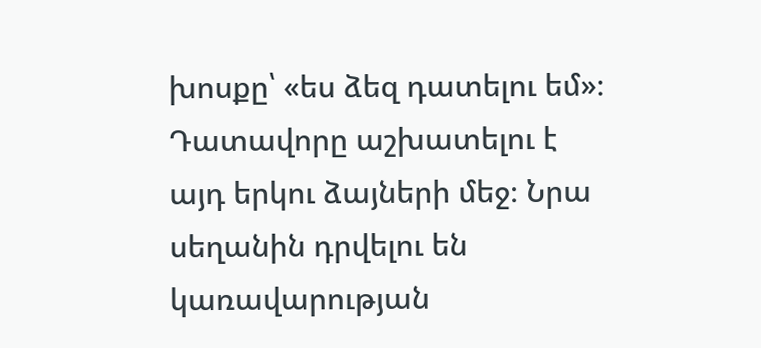խոսքը՝ «ես ձեզ դատելու եմ»։ Դատավորը աշխատելու է այդ երկու ձայների մեջ։ Նրա սեղանին դրվելու են կառավարության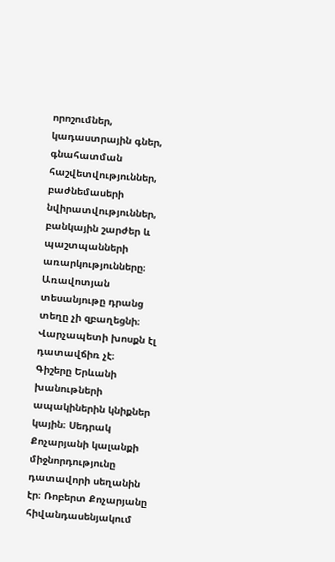որոշումներ, կադաստրային գներ, գնահատման հաշվետվություններ, բաժնեմասերի նվիրատվություններ, բանկային շարժեր և պաշտպանների առարկությունները։ Առավոտյան տեսանյութը դրանց տեղը չի զբաղեցնի։ Վարչապետի խոսքն էլ դատավճիռ չէ։
Գիշերը Երևանի խանութների ապակիներին կնիքներ կային։ Սեդրակ Քոչարյանի կալանքի միջնորդությունը դատավորի սեղանին էր։ Ռոբերտ Քոչարյանը հիվանդասենյակում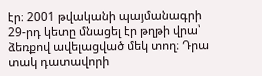էր։ 2001 թվականի պայմանագրի 29-րդ կետը մնացել էր թղթի վրա՝ ձեռքով ավելացված մեկ տող։ Դրա տակ դատավորի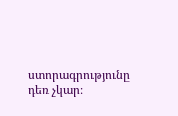ստորագրությունը դեռ չկար։